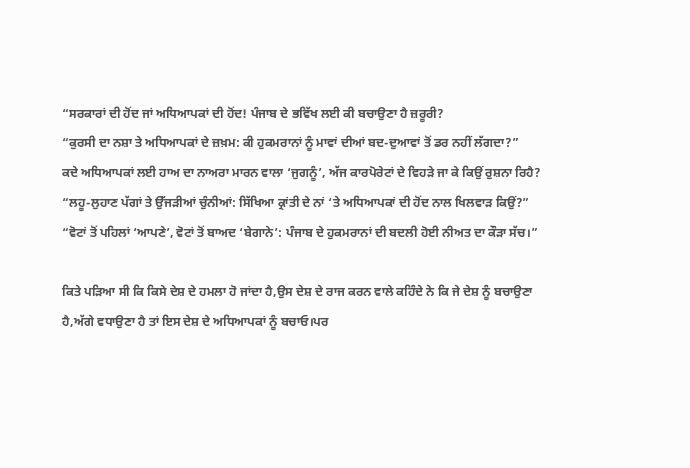“ਸਰਕਾਰਾਂ ਦੀ ਹੋਂਦ ਜਾਂ ਅਧਿਆਪਕਾਂ ਦੀ ਹੋਂਦ! ਪੰਜਾਬ ਦੇ ਭਵਿੱਖ ਲਈ ਕੀ ਬਚਾਉਣਾ ਹੈ ਜ਼ਰੂਰੀ?
“ਕੁਰਸੀ ਦਾ ਨਸ਼ਾ ਤੇ ਅਧਿਆਪਕਾਂ ਦੇ ਜ਼ਖ਼ਮ: ਕੀ ਹੁਕਮਰਾਨਾਂ ਨੂੰ ਮਾਵਾਂ ਦੀਆਂ ਬਦ-ਦੁਆਵਾਂ ਤੋਂ ਡਰ ਨਹੀਂ ਲੱਗਦਾ?”
ਕਦੇ ਅਧਿਆਪਕਾਂ ਲਈ ਹਾਅ ਦਾ ਨਾਅਰਾ ਮਾਰਨ ਵਾਲਾ ‘ਜੁਗਨੂੰ’, ਅੱਜ ਕਾਰਪੋਰੇਟਾਂ ਦੇ ਵਿਹੜੇ ਜਾ ਕੇ ਕਿਉਂ ਰੁਸ਼ਨਾ ਰਿਹੈ?
“ਲਹੂ-ਲੁਹਾਣ ਪੱਗਾਂ ਤੇ ਉੱਜੜੀਆਂ ਚੁੰਨੀਆਂ: ਸਿੱਖਿਆ ਕ੍ਰਾਂਤੀ ਦੇ ਨਾਂ ‘ਤੇ ਅਧਿਆਪਕਾਂ ਦੀ ਹੋਂਦ ਨਾਲ ਖਿਲਵਾੜ ਕਿਉਂ?”
“ਵੋਟਾਂ ਤੋਂ ਪਹਿਲਾਂ ‘ਆਪਣੇ’, ਵੋਟਾਂ ਤੋਂ ਬਾਅਦ ‘ਬੇਗਾਨੇ’: ਪੰਜਾਬ ਦੇ ਹੁਕਮਰਾਨਾਂ ਦੀ ਬਦਲੀ ਹੋਈ ਨੀਅਤ ਦਾ ਕੌੜਾ ਸੱਚ।”

ਕਿਤੇ ਪੜਿਆ ਸੀ ਕਿ ਕਿਸੇ ਦੇਸ਼ ਦੇ ਹਮਲਾ ਹੋ ਜਾਂਦਾ ਹੈ,ਉਸ ਦੇਸ਼ ਦੇ ਰਾਜ ਕਰਨ ਵਾਲੇ ਕਹਿੰਦੇ ਨੇ ਕਿ ਜੇ ਦੇਸ਼ ਨੂੰ ਬਚਾਉਣਾ ਹੈ,ਅੱਗੇ ਵਧਾਉਣਾ ਹੈ ਤਾਂ ਇਸ ਦੇਸ਼ ਦੇ ਅਧਿਆਪਕਾਂ ਨੂੰ ਬਚਾਓ।ਪਰ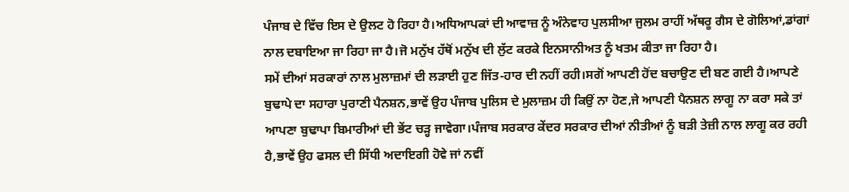ਪੰਜਾਬ ਦੇ ਵਿੱਚ ਇਸ ਦੇ ਉਲਟ ਹੋ ਰਿਹਾ ਹੈ।ਅਧਿਆਪਕਾਂ ਦੀ ਆਵਾਜ਼ ਨੂੰ ਅੰਨੇਵਾਹ ਪੁਲਸੀਆ ਜੁਲਮ ਰਾਹੀਂ ਅੱਥਰੂ ਗੈਸ ਦੇ ਗੋਲਿਆਂ,ਡਾਂਗਾਂ ਨਾਲ ਦਬਾਇਆ ਜਾ ਰਿਹਾ ਜਾ ਹੈ।ਜੋ ਮਨੁੱਖ ਹੱਥੋਂ ਮਨੁੱਖ ਦੀ ਲੁੱਟ ਕਰਕੇ ਇਨਸਾਨੀਅਤ ਨੂੰ ਖਤਮ ਕੀਤਾ ਜਾ ਰਿਹਾ ਹੈ।
ਸਮੇਂ ਦੀਆਂ ਸਰਕਾਰਾਂ ਨਾਲ ਮੁਲਾਜ਼ਮਾਂ ਦੀ ਲੜਾਈ ਹੁਣ ਜਿੱਤ-ਹਾਰ ਦੀ ਨਹੀਂ ਰਹੀ।ਸਗੋਂ ਆਪਣੀ ਹੋਂਦ ਬਚਾਉਣ ਦੀ ਬਣ ਗਈ ਹੈ।ਆਪਣੇ ਬੁਢਾਪੇ ਦਾ ਸਹਾਰਾ ਪੁਰਾਣੀ ਪੈਨਸ਼ਨ,ਭਾਵੇਂ ਉਹ ਪੰਜਾਬ ਪੁਲਿਸ ਦੇ ਮੁਲਾਜ਼ਮ ਹੀ ਕਿਉਂ ਨਾ ਹੋਣ,ਜੇ ਆਪਣੀ ਪੈਨਸ਼ਨ ਲਾਗੂ ਨਾ ਕਰਾ ਸਕੇ ਤਾਂ ਆਪਣਾ ਬੁਢਾਪਾ ਬਿਮਾਰੀਆਂ ਦੀ ਭੇਂਟ ਚੜ੍ਹ ਜਾਵੇਗਾ।ਪੰਜਾਬ ਸਰਕਾਰ ਕੇਂਦਰ ਸਰਕਾਰ ਦੀਆਂ ਨੀਤੀਆਂ ਨੂੰ ਬੜੀ ਤੇਜ਼ੀ ਨਾਲ ਲਾਗੂ ਕਰ ਰਹੀ ਹੈ,ਭਾਵੇਂ ਉਹ ਫਸਲ ਦੀ ਸਿੱਧੀ ਅਦਾਇਗੀ ਹੋਵੇ ਜਾਂ ਨਵੀਂ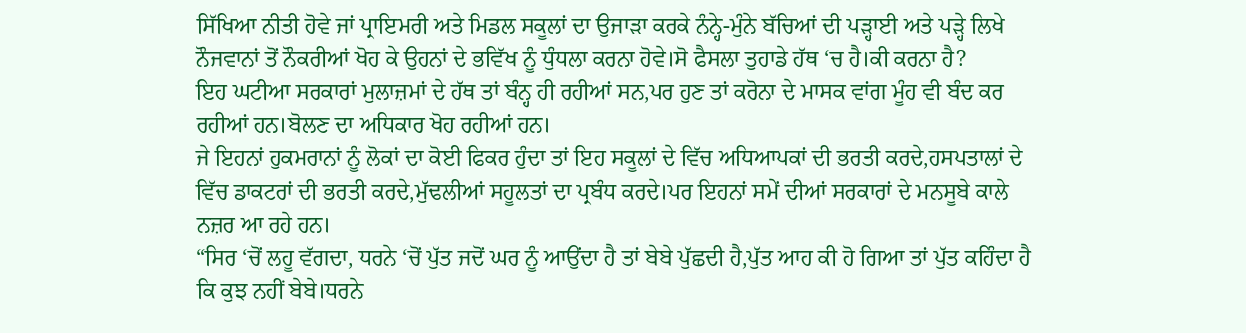ਸਿੱਖਿਆ ਨੀਤੀ ਹੋਵੇ ਜਾਂ ਪ੍ਰਾਇਮਰੀ ਅਤੇ ਮਿਡਲ ਸਕੂਲਾਂ ਦਾ ਉਜਾੜਾ ਕਰਕੇ ਨੰਨ੍ਹੇ-ਮੁੰਨੇ ਬੱਚਿਆਂ ਦੀ ਪੜ੍ਹਾਈ ਅਤੇ ਪੜ੍ਹੇ ਲਿਖੇ ਨੌਜਵਾਨਾਂ ਤੋਂ ਨੌਕਰੀਆਂ ਖੋਹ ਕੇ ਉਹਨਾਂ ਦੇ ਭਵਿੱਖ ਨੂੰ ਧੁੰਧਲਾ ਕਰਨਾ ਹੋਵੇ।ਸੋ ਫੈਸਲਾ ਤੁਹਾਡੇ ਹੱਥ ‘ਚ ਹੈ।ਕੀ ਕਰਨਾ ਹੈ?
ਇਹ ਘਟੀਆ ਸਰਕਾਰਾਂ ਮੁਲਾਜ਼ਮਾਂ ਦੇ ਹੱਥ ਤਾਂ ਬੰਨ੍ਹ ਹੀ ਰਹੀਆਂ ਸਨ,ਪਰ ਹੁਣ ਤਾਂ ਕਰੋਨਾ ਦੇ ਮਾਸਕ ਵਾਂਗ ਮੂੰਹ ਵੀ ਬੰਦ ਕਰ ਰਹੀਆਂ ਹਨ।ਬੋਲਣ ਦਾ ਅਧਿਕਾਰ ਖੋਹ ਰਹੀਆਂ ਹਨ।
ਜੇ ਇਹਨਾਂ ਹੁਕਮਰਾਨਾਂ ਨੂੰ ਲੋਕਾਂ ਦਾ ਕੋਈ ਫਿਕਰ ਹੁੰਦਾ ਤਾਂ ਇਹ ਸਕੂਲਾਂ ਦੇ ਵਿੱਚ ਅਧਿਆਪਕਾਂ ਦੀ ਭਰਤੀ ਕਰਦੇ,ਹਸਪਤਾਲਾਂ ਦੇ ਵਿੱਚ ਡਾਕਟਰਾਂ ਦੀ ਭਰਤੀ ਕਰਦੇ,ਮੁੱਢਲੀਆਂ ਸਹੂਲਤਾਂ ਦਾ ਪ੍ਰਬੰਧ ਕਰਦੇ।ਪਰ ਇਹਨਾਂ ਸਮੇਂ ਦੀਆਂ ਸਰਕਾਰਾਂ ਦੇ ਮਨਸੂਬੇ ਕਾਲੇ ਨਜ਼ਰ ਆ ਰਹੇ ਹਨ।
“ਸਿਰ ‘ਚੋਂ ਲਹੂ ਵੱਗਦਾ, ਧਰਨੇ ‘ਚੋਂ ਪੁੱਤ ਜਦੋਂ ਘਰ ਨੂੰ ਆਉਂਦਾ ਹੈ ਤਾਂ ਬੇਬੇ ਪੁੱਛਦੀ ਹੈ,ਪੁੱਤ ਆਹ ਕੀ ਹੋ ਗਿਆ ਤਾਂ ਪੁੱਤ ਕਹਿੰਦਾ ਹੈ ਕਿ ਕੁਝ ਨਹੀਂ ਬੇਬੇ।ਧਰਨੇ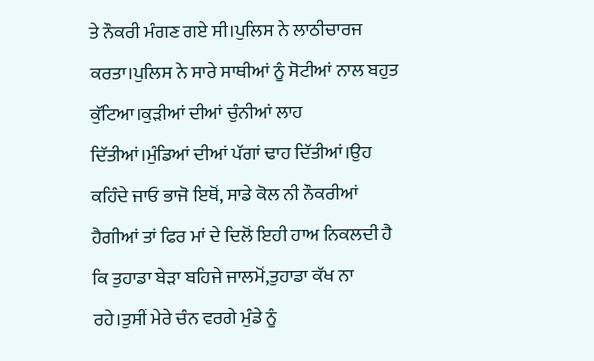ਤੇ ਨੌਕਰੀ ਮੰਗਣ ਗਏ ਸੀ।ਪੁਲਿਸ ਨੇ ਲਾਠੀਚਾਰਜ ਕਰਤਾ।ਪੁਲਿਸ ਨੇ ਸਾਰੇ ਸਾਥੀਆਂ ਨੂੰ ਸੋਟੀਆਂ ਨਾਲ ਬਹੁਤ ਕੁੱਟਿਆ।ਕੁੜੀਆਂ ਦੀਆਂ ਚੁੰਨੀਆਂ ਲਾਹ ਦਿੱਤੀਆਂ।ਮੁੰਡਿਆਂ ਦੀਆਂ ਪੱਗਾਂ ਢਾਹ ਦਿੱਤੀਆਂ।ਉਹ ਕਹਿੰਦੇ ਜਾਓ ਭਾਜੋ ਇਥੋਂ, ਸਾਡੇ ਕੋਲ ਨੀ ਨੌਕਰੀਆਂ ਹੈਗੀਆਂ ਤਾਂ ਫਿਰ ਮਾਂ ਦੇ ਦਿਲੋਂ ਇਹੀ ਹਾਅ ਨਿਕਲਦੀ ਹੈ ਕਿ ਤੁਹਾਡਾ ਬੇੜਾ ਬਹਿਜੇ ਜਾਲਮੋਂ,ਤੁਹਾਡਾ ਕੱਖ ਨਾ ਰਹੇ।ਤੁਸੀਂ ਮੇਰੇ ਚੰਨ ਵਰਗੇ ਮੁੰਡੇ ਨੂੰ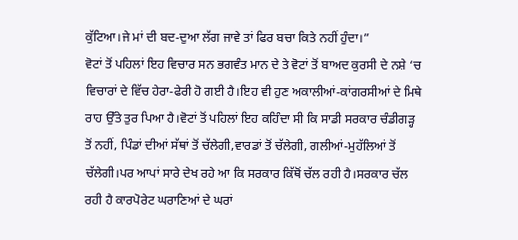ਕੁੱਟਿਆ।ਜੇ ਮਾਂ ਦੀ ਬਦ-ਦੁਆ ਲੱਗ ਜਾਵੇ ਤਾਂ ਫਿਰ ਬਚਾ ਕਿਤੇ ਨਹੀਂ ਹੁੰਦਾ।”
ਵੋਟਾਂ ਤੋਂ ਪਹਿਲਾਂ ਇਹ ਵਿਚਾਰ ਸਨ ਭਗਵੰਤ ਮਾਨ ਦੇ ਤੇ ਵੋਟਾਂ ਤੋਂ ਬਾਅਦ ਕੁਰਸੀ ਦੇ ਨਸ਼ੇ ‘ਚ ਵਿਚਾਰਾਂ ਦੇ ਵਿੱਚ ਹੇਰਾ-ਫੇਰੀ ਹੋ ਗਈ ਹੈ।ਇਹ ਵੀ ਹੁਣ ਅਕਾਲੀਆਂ-ਕਾਂਗਰਸੀਆਂ ਦੇ ਮਿਥੇ ਰਾਹ ਉੱਤੇ ਤੁਰ ਪਿਆ ਹੈ।ਵੋਟਾਂ ਤੋਂ ਪਹਿਲਾਂ ਇਹ ਕਹਿੰਦਾ ਸੀ ਕਿ ਸਾਡੀ ਸਰਕਾਰ ਚੰਡੀਗੜ੍ਹ ਤੋਂ ਨਹੀਂ, ਪਿੰਡਾਂ ਦੀਆਂ ਸੱਥਾਂ ਤੋਂ ਚੱਲੇਗੀ,ਵਾਰਡਾਂ ਤੋਂ ਚੱਲੇਗੀ, ਗਲੀਆਂ-ਮੁਹੱਲਿਆਂ ਤੋਂ ਚੱਲੇਗੀ।ਪਰ ਆਪਾਂ ਸਾਰੇ ਦੇਖ ਰਹੇ ਆ ਕਿ ਸਰਕਾਰ ਕਿੱਥੋਂ ਚੱਲ ਰਹੀ ਹੈ।ਸਰਕਾਰ ਚੱਲ ਰਹੀ ਹੈ ਕਾਰਪੋਰੇਟ ਘਰਾਣਿਆਂ ਦੇ ਘਰਾਂ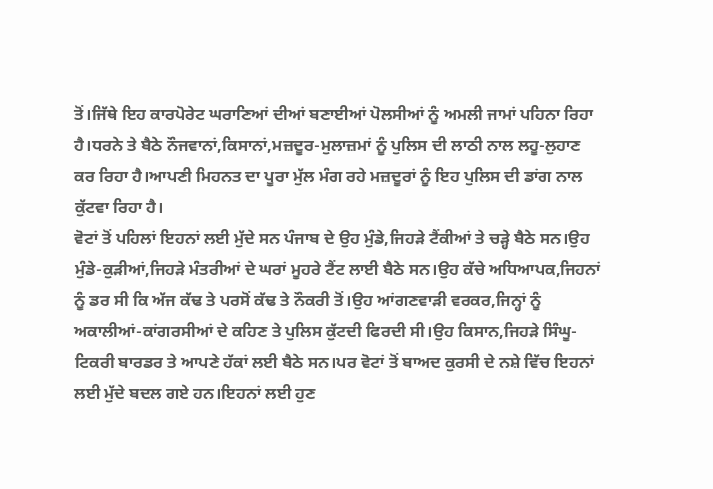ਤੋਂ।ਜਿੱਥੇ ਇਹ ਕਾਰਪੋਰੇਟ ਘਰਾਣਿਆਂ ਦੀਆਂ ਬਣਾਈਆਂ ਪੋਲਸੀਆਂ ਨੂੰ ਅਮਲੀ ਜਾਮਾਂ ਪਹਿਨਾ ਰਿਹਾ ਹੈ।ਧਰਨੇ ਤੇ ਬੈਠੇ ਨੌਜਵਾਨਾਂ,ਕਿਸਾਨਾਂ,ਮਜ਼ਦੂਰ-ਮੁਲਾਜ਼ਮਾਂ ਨੂੰ ਪੁਲਿਸ ਦੀ ਲਾਠੀ ਨਾਲ ਲਹੂ-ਲੁਹਾਣ ਕਰ ਰਿਹਾ ਹੈ।ਆਪਣੀ ਮਿਹਨਤ ਦਾ ਪੂਰਾ ਮੁੱਲ ਮੰਗ ਰਹੇ ਮਜ਼ਦੂਰਾਂ ਨੂੰ ਇਹ ਪੁਲਿਸ ਦੀ ਡਾਂਗ ਨਾਲ ਕੁੱਟਵਾ ਰਿਹਾ ਹੈ।
ਵੋਟਾਂ ਤੋਂ ਪਹਿਲਾਂ ਇਹਨਾਂ ਲਈ ਮੁੱਦੇ ਸਨ ਪੰਜਾਬ ਦੇ ਉਹ ਮੁੰਡੇ,ਜਿਹੜੇ ਟੈਂਕੀਆਂ ਤੇ ਚੜ੍ਹੇ ਬੈਠੇ ਸਨ।ਉਹ ਮੁੰਡੇ-ਕੁੜੀਆਂ,ਜਿਹੜੇ ਮੰਤਰੀਆਂ ਦੇ ਘਰਾਂ ਮੂਹਰੇ ਟੈਂਟ ਲਾਈ ਬੈਠੇ ਸਨ।ਉਹ ਕੱਚੇ ਅਧਿਆਪਕ,ਜਿਹਨਾਂ ਨੂੰ ਡਰ ਸੀ ਕਿ ਅੱਜ ਕੱਢ ਤੇ ਪਰਸੋਂ ਕੱਢ ਤੇ ਨੌਕਰੀ ਤੋਂ।ਉਹ ਆਂਗਣਵਾੜੀ ਵਰਕਰ,ਜਿਨ੍ਹਾਂ ਨੂੰ ਅਕਾਲੀਆਂ-ਕਾਂਗਰਸੀਆਂ ਦੇ ਕਹਿਣ ਤੇ ਪੁਲਿਸ ਕੁੱਟਦੀ ਫਿਰਦੀ ਸੀ।ਉਹ ਕਿਸਾਨ,ਜਿਹੜੇ ਸਿੰਘੂ-ਟਿਕਰੀ ਬਾਰਡਰ ਤੇ ਆਪਣੇ ਹੱਕਾਂ ਲਈ ਬੈਠੇ ਸਨ।ਪਰ ਵੋਟਾਂ ਤੋਂ ਬਾਅਦ ਕੁਰਸੀ ਦੇ ਨਸ਼ੇ ਵਿੱਚ ਇਹਨਾਂ ਲਈ ਮੁੱਦੇ ਬਦਲ ਗਏ ਹਨ।ਇਹਨਾਂ ਲਈ ਹੁਣ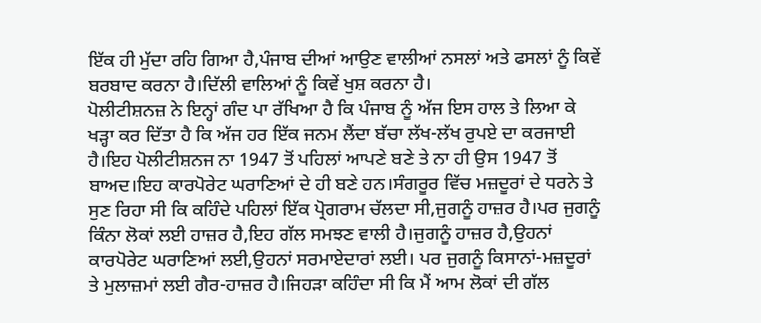ਇੱਕ ਹੀ ਮੁੱਦਾ ਰਹਿ ਗਿਆ ਹੈ,ਪੰਜਾਬ ਦੀਆਂ ਆਉਣ ਵਾਲੀਆਂ ਨਸਲਾਂ ਅਤੇ ਫਸਲਾਂ ਨੂੰ ਕਿਵੇਂ ਬਰਬਾਦ ਕਰਨਾ ਹੈ।ਦਿੱਲੀ ਵਾਲਿਆਂ ਨੂੰ ਕਿਵੇਂ ਖੁਸ਼ ਕਰਨਾ ਹੈ।
ਪੋਲੀਟੀਸ਼ਨਜ਼ ਨੇ ਇਨ੍ਹਾਂ ਗੰਦ ਪਾ ਰੱਖਿਆ ਹੈ ਕਿ ਪੰਜਾਬ ਨੂੰ ਅੱਜ ਇਸ ਹਾਲ ਤੇ ਲਿਆ ਕੇ ਖੜ੍ਹਾ ਕਰ ਦਿੱਤਾ ਹੈ ਕਿ ਅੱਜ ਹਰ ਇੱਕ ਜਨਮ ਲੈਂਦਾ ਬੱਚਾ ਲੱਖ-ਲੱਖ ਰੁਪਏ ਦਾ ਕਰਜਾਈ ਹੈ।ਇਹ ਪੋਲੀਟੀਸ਼ਨਜ ਨਾ 1947 ਤੋਂ ਪਹਿਲਾਂ ਆਪਣੇ ਬਣੇ ਤੇ ਨਾ ਹੀ ਉਸ 1947 ਤੋਂ ਬਾਅਦ।ਇਹ ਕਾਰਪੋਰੇਟ ਘਰਾਣਿਆਂ ਦੇ ਹੀ ਬਣੇ ਹਨ।ਸੰਗਰੂਰ ਵਿੱਚ ਮਜ਼ਦੂਰਾਂ ਦੇ ਧਰਨੇ ਤੇ ਸੁਣ ਰਿਹਾ ਸੀ ਕਿ ਕਹਿੰਦੇ ਪਹਿਲਾਂ ਇੱਕ ਪ੍ਰੋਗਰਾਮ ਚੱਲਦਾ ਸੀ,ਜੁਗਨੂੰ ਹਾਜ਼ਰ ਹੈ।ਪਰ ਜੁਗਨੂੰ ਕਿੰਨਾ ਲੋਕਾਂ ਲਈ ਹਾਜ਼ਰ ਹੈ,ਇਹ ਗੱਲ ਸਮਝਣ ਵਾਲੀ ਹੈ।ਜੁਗਨੂੰ ਹਾਜ਼ਰ ਹੈ,ਉਹਨਾਂ ਕਾਰਪੋਰੇਟ ਘਰਾਣਿਆਂ ਲਈ,ਉਹਨਾਂ ਸਰਮਾਏਦਾਰਾਂ ਲਈ। ਪਰ ਜੁਗਨੂੰ ਕਿਸਾਨਾਂ-ਮਜ਼ਦੂਰਾਂ ਤੇ ਮੁਲਾਜ਼ਮਾਂ ਲਈ ਗੈਰ-ਹਾਜ਼ਰ ਹੈ।ਜਿਹੜਾ ਕਹਿੰਦਾ ਸੀ ਕਿ ਮੈਂ ਆਮ ਲੋਕਾਂ ਦੀ ਗੱਲ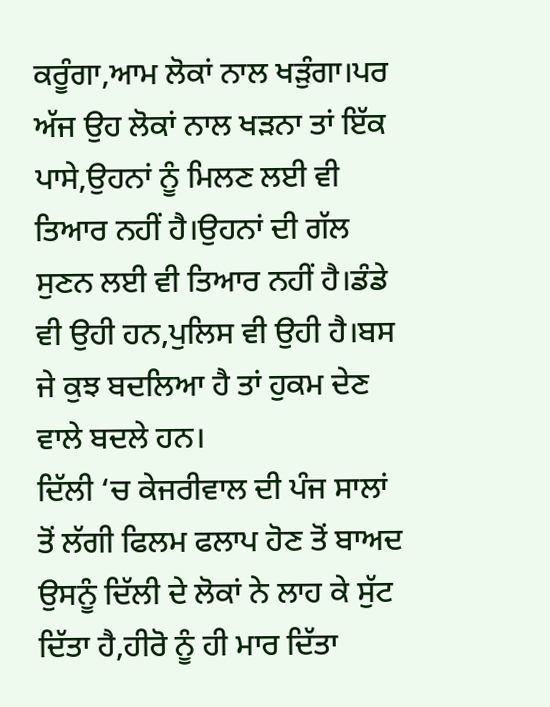ਕਰੂੰਗਾ,ਆਮ ਲੋਕਾਂ ਨਾਲ ਖੜੁੰਗਾ।ਪਰ ਅੱਜ ਉਹ ਲੋਕਾਂ ਨਾਲ ਖੜਨਾ ਤਾਂ ਇੱਕ ਪਾਸੇ,ਉਹਨਾਂ ਨੂੰ ਮਿਲਣ ਲਈ ਵੀ ਤਿਆਰ ਨਹੀਂ ਹੈ।ਉਹਨਾਂ ਦੀ ਗੱਲ ਸੁਣਨ ਲਈ ਵੀ ਤਿਆਰ ਨਹੀਂ ਹੈ।ਡੰਡੇ ਵੀ ਉਹੀ ਹਨ,ਪੁਲਿਸ ਵੀ ਉਹੀ ਹੈ।ਬਸ ਜੇ ਕੁਝ ਬਦਲਿਆ ਹੈ ਤਾਂ ਹੁਕਮ ਦੇਣ ਵਾਲੇ ਬਦਲੇ ਹਨ।
ਦਿੱਲੀ ‘ਚ ਕੇਜਰੀਵਾਲ ਦੀ ਪੰਜ ਸਾਲਾਂ ਤੋਂ ਲੱਗੀ ਫਿਲਮ ਫਲਾਪ ਹੋਣ ਤੋਂ ਬਾਅਦ ਉਸਨੂੰ ਦਿੱਲੀ ਦੇ ਲੋਕਾਂ ਨੇ ਲਾਹ ਕੇ ਸੁੱਟ ਦਿੱਤਾ ਹੈ,ਹੀਰੋ ਨੂੰ ਹੀ ਮਾਰ ਦਿੱਤਾ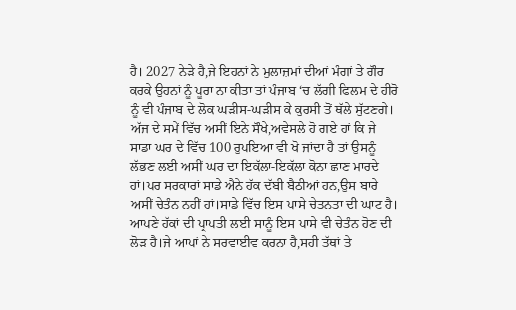ਹੈ। 2027 ਨੇੜੇ ਹੈ,ਜੇ ਇਹਨਾਂ ਨੇ ਮੁਲਾਜ਼ਮਾਂ ਦੀਆਂ ਮੰਗਾਂ ਤੇ ਗੌਰ ਕਰਕੇ ਉਹਨਾਂ ਨੂੰ ਪੂਰਾ ਨਾ ਕੀਤਾ ਤਾਂ ਪੰਜਾਬ ‘ਚ ਲੱਗੀ ਫਿਲਮ ਦੇ ਹੀਰੋ ਨੂੰ ਵੀ ਪੰਜਾਬ ਦੇ ਲੋਕ ਘੜੀਸ-ਘੜੀਸ ਕੇ ਕੁਰਸੀ ਤੋਂ ਥੱਲੇ ਸੁੱਟਣਗੇ।
ਅੱਜ ਦੇ ਸਮੇਂ ਵਿੱਚ ਅਸੀਂ ਇਨੇ ਸੌਖੇ,ਅਵੇਸਲੇ ਹੋ ਗਏ ਹਾਂ ਕਿ ਜੇ ਸਾਡਾ ਘਰ ਦੇ ਵਿੱਚ 100 ਰੁਪਇਆ ਵੀ ਖੋ ਜਾਂਦਾ ਹੈ ਤਾਂ ਉਸਨੂੰ ਲੱਭਣ ਲਈ ਅਸੀਂ ਘਰ ਦਾ ਇਕੱਲਾ-ਇਕੱਲਾ ਕੋਨਾ ਛਾਣ ਮਾਰਦੇ ਹਾਂ।ਪਰ ਸਰਕਾਰਾਂ ਸਾਡੇ ਐਨੇ ਹੱਕ ਦੱਬੀ ਬੈਠੀਆਂ ਹਨ,ਉਸ ਬਾਰੇ ਅਸੀਂ ਚੇਤੰਨ ਨਹੀਂ ਹਾਂ।ਸਾਡੇ ਵਿੱਚ ਇਸ ਪਾਸੇ ਚੇਤਨਤਾ ਦੀ ਘਾਟ ਹੈ।
ਆਪਣੇ ਹੱਕਾਂ ਦੀ ਪ੍ਰਾਪਤੀ ਲਈ ਸਾਨੂੰ ਇਸ ਪਾਸੇ ਵੀ ਚੇਤੰਨ ਹੋਣ ਦੀ ਲੋੜ ਹੈ।ਜੇ ਆਪਾਂ ਨੇ ਸਰਵਾਈਵ ਕਰਨਾ ਹੈ,ਸਹੀ ਤੱਥਾਂ ਤੇ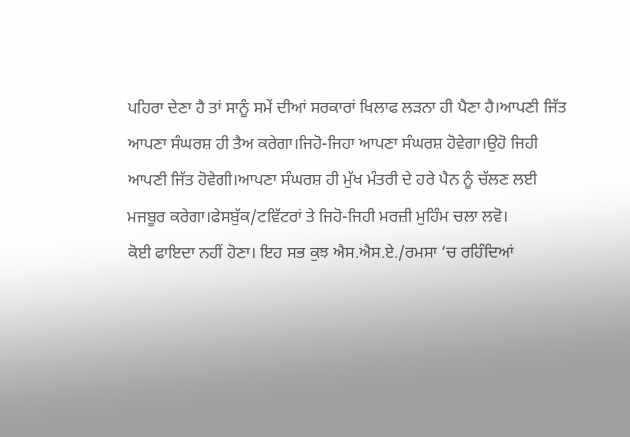ਪਹਿਰਾ ਦੇਣਾ ਹੈ ਤਾਂ ਸਾਨੂੰ ਸਮੇਂ ਦੀਆਂ ਸਰਕਾਰਾਂ ਖਿਲਾਫ ਲੜਨਾ ਹੀ ਪੈਣਾ ਹੈ।ਆਪਣੀ ਜਿੱਤ ਆਪਣਾ ਸੰਘਰਸ਼ ਹੀ ਤੈਅ ਕਰੇਗਾ।ਜਿਹੋ-ਜਿਹਾ ਆਪਣਾ ਸੰਘਰਸ਼ ਹੋਵੇਗਾ।ਉਹੋ ਜਿਹੀ ਆਪਣੀ ਜਿੱਤ ਹੋਵੇਗੀ।ਆਪਣਾ ਸੰਘਰਸ਼ ਹੀ ਮੁੱਖ ਮੰਤਰੀ ਦੇ ਹਰੇ ਪੈਨ ਨੂੰ ਚੱਲਣ ਲਈ ਮਜਬੂਰ ਕਰੇਗਾ।ਫੇਸਬੁੱਕ/ਟਵਿੱਟਰਾਂ ਤੇ ਜਿਹੋ-ਜਿਹੀ ਮਰਜ਼ੀ ਮੁਹਿੰਮ ਚਲਾ ਲਵੋ।
ਕੋਈ ਫਾਇਦਾ ਨਹੀਂ ਹੋਣਾ। ਇਹ ਸਭ ਕੁਝ ਐਸ.ਐਸ.ਏ./ਰਮਸਾ ‘ਚ ਰਹਿੰਦਿਆਂ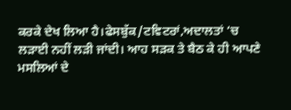ਕਰਕੇ ਦੇਖ ਲਿਆ ਹੈ।ਫੇਸਬੁੱਕ/ਟਵਿਟਰਾਂ,ਅਦਾਲਤਾਂ ‘ਚ ਲੜਾਈ ਨਹੀਂ ਲੜੀ ਜਾਂਦੀ। ਆਹ ਸੜਕ ਤੇ ਬੈਠ ਕੇ ਹੀ ਆਪਣੇ ਮਸਲਿਆਂ ਦੇ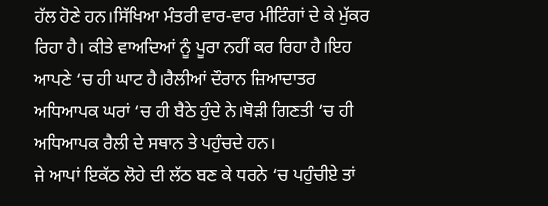ਹੱਲ ਹੋਣੇ ਹਨ।ਸਿੱਖਿਆ ਮੰਤਰੀ ਵਾਰ-ਵਾਰ ਮੀਟਿੰਗਾਂ ਦੇ ਕੇ ਮੁੱਕਰ ਰਿਹਾ ਹੈ। ਕੀਤੇ ਵਾਅਦਿਆਂ ਨੂੰ ਪੂਰਾ ਨਹੀਂ ਕਰ ਰਿਹਾ ਹੈ।ਇਹ ਆਪਣੇ ‘ਚ ਹੀ ਘਾਟ ਹੈ।ਰੈਲੀਆਂ ਦੌਰਾਨ ਜ਼ਿਆਦਾਤਰ ਅਧਿਆਪਕ ਘਰਾਂ ‘ਚ ਹੀ ਬੈਠੇ ਹੁੰਦੇ ਨੇ।ਥੋੜੀ ਗਿਣਤੀ ‘ਚ ਹੀ ਅਧਿਆਪਕ ਰੈਲੀ ਦੇ ਸਥਾਨ ਤੇ ਪਹੁੰਚਦੇ ਹਨ।
ਜੇ ਆਪਾਂ ਇਕੱਠ ਲੋਹੇ ਦੀ ਲੱਠ ਬਣ ਕੇ ਧਰਨੇ ‘ਚ ਪਹੁੰਚੀਏ ਤਾਂ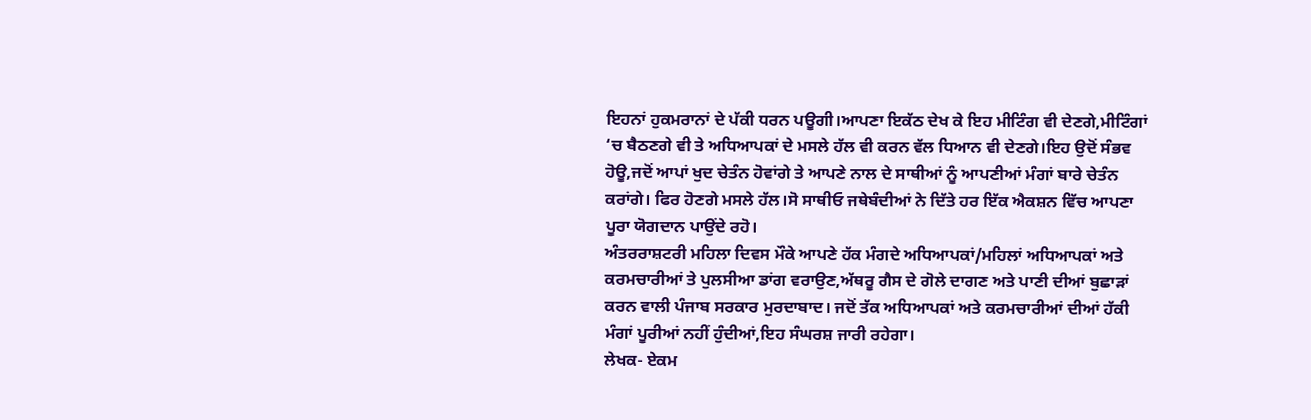ਇਹਨਾਂ ਹੁਕਮਰਾਨਾਂ ਦੇ ਪੱਕੀ ਧਰਨ ਪਊਗੀ।ਆਪਣਾ ਇਕੱਠ ਦੇਖ ਕੇ ਇਹ ਮੀਟਿੰਗ ਵੀ ਦੇਣਗੇ,ਮੀਟਿੰਗਾਂ ‘ਚ ਬੈਠਣਗੇ ਵੀ ਤੇ ਅਧਿਆਪਕਾਂ ਦੇ ਮਸਲੇ ਹੱਲ ਵੀ ਕਰਨ ਵੱਲ ਧਿਆਨ ਵੀ ਦੇਣਗੇ।ਇਹ ਉਦੋਂ ਸੰਭਵ ਹੋਊ,ਜਦੋਂ ਆਪਾਂ ਖੁਦ ਚੇਤੰਨ ਹੋਵਾਂਗੇ ਤੇ ਆਪਣੇ ਨਾਲ ਦੇ ਸਾਥੀਆਂ ਨੂੰ ਆਪਣੀਆਂ ਮੰਗਾਂ ਬਾਰੇ ਚੇਤੰਨ ਕਰਾਂਗੇ। ਫਿਰ ਹੋਣਗੇ ਮਸਲੇ ਹੱਲ।ਸੋ ਸਾਥੀਓ ਜਥੇਬੰਦੀਆਂ ਨੇ ਦਿੱਤੇ ਹਰ ਇੱਕ ਐਕਸ਼ਨ ਵਿੱਚ ਆਪਣਾ ਪੂਰਾ ਯੋਗਦਾਨ ਪਾਉਂਦੇ ਰਹੋ।
ਅੰਤਰਰਾਸ਼ਟਰੀ ਮਹਿਲਾ ਦਿਵਸ ਮੌਕੇ ਆਪਣੇ ਹੱਕ ਮੰਗਦੇ ਅਧਿਆਪਕਾਂ/ਮਹਿਲਾਂ ਅਧਿਆਪਕਾਂ ਅਤੇ ਕਰਮਚਾਰੀਆਂ ਤੇ ਪੁਲਸੀਆ ਡਾਂਗ ਵਰਾਉਣ,ਅੱਥਰੂ ਗੈਸ ਦੇ ਗੋਲੇ ਦਾਗਣ ਅਤੇ ਪਾਣੀ ਦੀਆਂ ਬੁਛਾੜਾਂ ਕਰਨ ਵਾਲੀ ਪੰਜਾਬ ਸਰਕਾਰ ਮੁਰਦਾਬਾਦ। ਜਦੋਂ ਤੱਕ ਅਧਿਆਪਕਾਂ ਅਤੇ ਕਰਮਚਾਰੀਆਂ ਦੀਆਂ ਹੱਕੀ ਮੰਗਾਂ ਪੂਰੀਆਂ ਨਹੀਂ ਹੁੰਦੀਆਂ,ਇਹ ਸੰਘਰਸ਼ ਜਾਰੀ ਰਹੇਗਾ।
ਲੇਖਕ- ਏਕਮ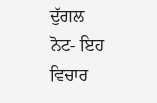ਦੁੱਗਲ
ਨੋਟ- ਇਹ ਵਿਚਾਰ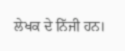ਲੇਖਕ ਦੇ ਨਿੱਜੀ ਹਨ।